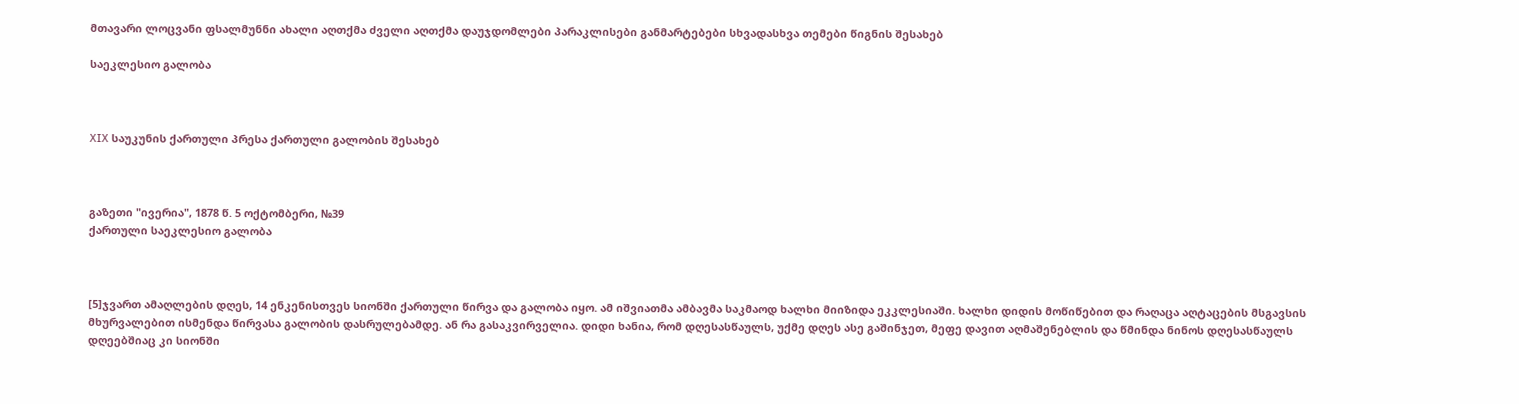მთავარი ლოცვანი ფსალმუნნი ახალი აღთქმა ძველი აღთქმა დაუჯდომლები პარაკლისები განმარტებები სხვადასხვა თემები წიგნის შესახებ

საეკლესიო გალობა



XIX საუკუნის ქართული პრესა ქართული გალობის შესახებ



გაზეთი "ივერია", 1878 წ. 5 ოქტომბერი, №39
ქართული საეკლესიო გალობა



[5]ჯვართ ამაღლების დღეს, 14 ენკენისთვეს სიონში ქართული წირვა და გალობა იყო. ამ იშვიათმა ამბავმა საკმაოდ ხალხი მიიზიდა ეკკლესიაში. ხალხი დიდის მოწიწებით და რაღაცა აღტაცების მსგავსის მხურვალებით ისმენდა წირვასა გალობის დასრულებამდე. ან რა გასაკვირველია. დიდი ხანია, რომ დღესასწაულს, უქმე დღეს ასე გაშინჯეთ, მეფე დავით აღმაშენებლის და წმინდა ნინოს დღესასწაულს დღეებშიაც კი სიონში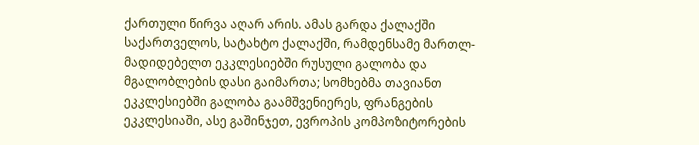ქართული წირვა აღარ არის. ამას გარდა ქალაქში საქართველოს, სატახტო ქალაქში, რამდენსამე მართლ-მადიდებელთ ეკკლესიებში რუსული გალობა და მგალობლების დასი გაიმართა; სომხებმა თავიანთ ეკკლესიებში გალობა გაამშვენიერეს, ფრანგების ეკკლესიაში, ასე გაშინჯეთ, ევროპის კომპოზიტორების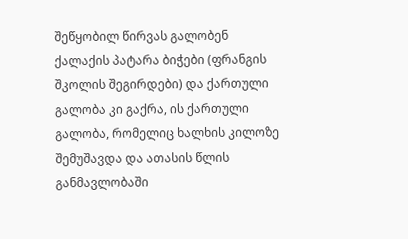შეწყობილ წირვას გალობენ ქალაქის პატარა ბიჭები (ფრანგის შკოლის შეგირდები) და ქართული გალობა კი გაქრა, ის ქართული გალობა, რომელიც ხალხის კილოზე შემუშავდა და ათასის წლის განმავლობაში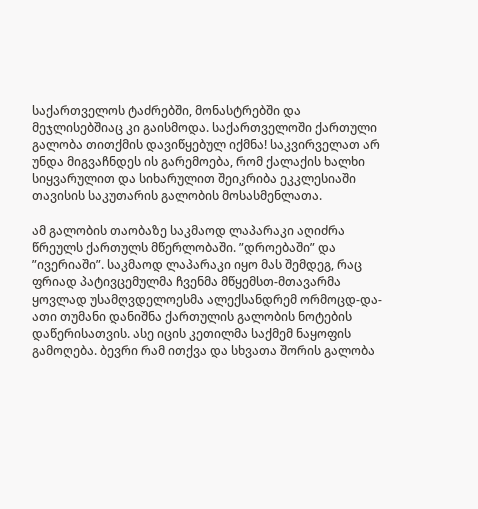საქართველოს ტაძრებში, მონასტრებში და მეჯლისებშიაც კი გაისმოდა. საქართველოში ქართული გალობა თითქმის დავიწყებულ იქმნა! საკვირველათ არ უნდა მიგვაჩნდეს ის გარემოება, რომ ქალაქის ხალხი სიყვარულით და სიხარულით შეიკრიბა ეკკლესიაში თავისის საკუთარის გალობის მოსასმენლათა.

ამ გალობის თაობაზე საკმაოდ ლაპარაკი აღიძრა წრეულს ქართულს მწერლობაში. ”დროებაში” და ”ივერიაში”. საკმაოდ ლაპარაკი იყო მას შემდეგ, რაც ფრიად პატივცემულმა ჩვენმა მწყემსთ-მთავარმა ყოვლად უსამღვდელოესმა ალექსანდრემ ორმოცდ-და-ათი თუმანი დანიშნა ქართულის გალობის ნოტების დაწერისათვის. ასე იცის კეთილმა საქმემ ნაყოფის გამოღება. ბევრი რამ ითქვა და სხვათა შორის გალობა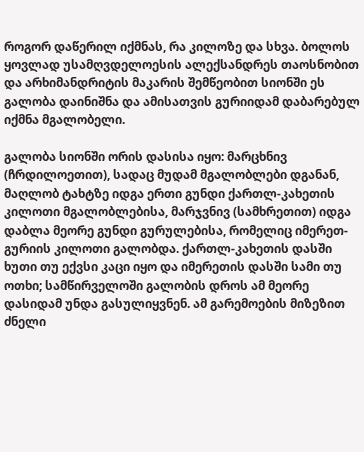როგორ დაწერილ იქმნას, რა კილოზე და სხვა. ბოლოს ყოვლად უსამღვდელოესის ალექსანდრეს თაოსნობით და არხიმანდრიტის მაკარის შემწეობით სიონში ეს გალობა დაინიშნა და ამისათვის გურიიდამ დაბარებულ იქმნა მგალობელი.

გალობა სიონში ორის დასისა იყო: მარცხნივ (ჩრდილოეთით), სადაც მუდამ მგალობლები დგანან, მაღლობ ტახტზე იდგა ერთი გუნდი ქართლ-კახეთის კილოთი მგალობლებისა, მარჯვნივ (სამხრეთით) იდგა დაბლა მეორე გუნდი გურულებისა, რომელიც იმერეთ-გურიის კილოთი გალობდა. ქართლ-კახეთის დასში ხუთი თუ ექვსი კაცი იყო და იმერეთის დასში სამი თუ ოთხი; სამწირველოში გალობის დროს ამ მეორე დასიდამ უნდა გასულიყვნენ. ამ გარემოების მიზეზით ძნელი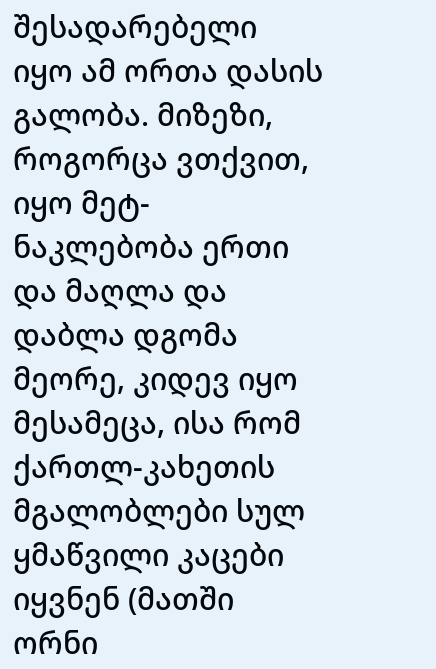შესადარებელი იყო ამ ორთა დასის გალობა. მიზეზი, როგორცა ვთქვით, იყო მეტ-ნაკლებობა ერთი და მაღლა და დაბლა დგომა მეორე, კიდევ იყო მესამეცა, ისა რომ ქართლ-კახეთის მგალობლები სულ ყმაწვილი კაცები იყვნენ (მათში ორნი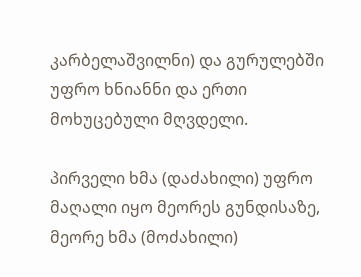კარბელაშვილნი) და გურულებში უფრო ხნიანნი და ერთი მოხუცებული მღვდელი.

პირველი ხმა (დაძახილი) უფრო მაღალი იყო მეორეს გუნდისაზე, მეორე ხმა (მოძახილი)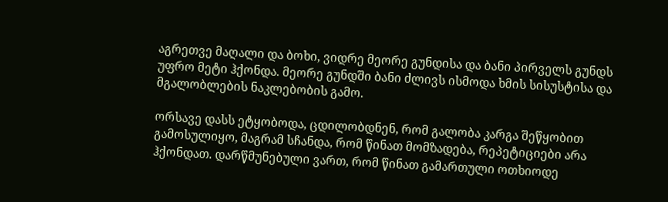აგრეთვე მაღალი და ბოხი, ვიდრე მეორე გუნდისა და ბანი პირველს გუნდს უფრო მეტი ჰქონდა. მეორე გუნდში ბანი ძლივს ისმოდა ხმის სისუსტისა და მგალობლების ნაკლებობის გამო.

ორსავე დასს ეტყობოდა, ცდილობდნენ, რომ გალობა კარგა შეწყობით გამოსულიყო, მაგრამ სჩანდა, რომ წინათ მომზადება, რეპეტიციები არა ჰქონდათ. დარწმუნებული ვართ, რომ წინათ გამართული ოთხიოდე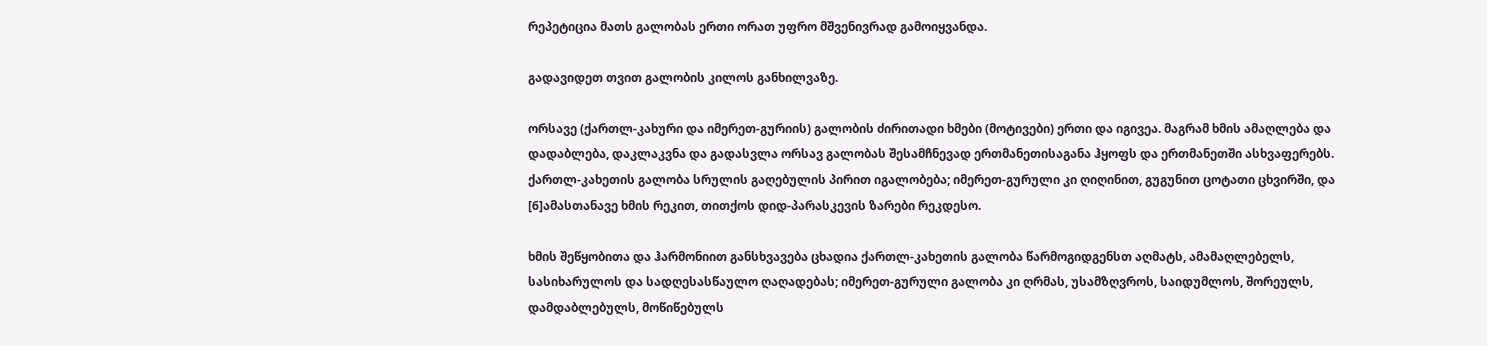რეპეტიცია მათს გალობას ერთი ორათ უფრო მშვენივრად გამოიყვანდა.

გადავიდეთ თვით გალობის კილოს განხილვაზე.

ორსავე (ქართლ-კახური და იმერეთ-გურიის) გალობის ძირითადი ხმები (მოტივები) ერთი და იგივეა. მაგრამ ხმის ამაღლება და დადაბლება, დაკლაკვნა და გადასვლა ორსავ გალობას შესამჩნევად ერთმანეთისაგანა ჰყოფს და ერთმანეთში ასხვაფერებს. ქართლ-კახეთის გალობა სრულის გაღებულის პირით იგალობება; იმერეთ-გურული კი ღიღინით, გუგუნით ცოტათი ცხვირში, და [6]ამასთანავე ხმის რეკით, თითქოს დიდ-პარასკევის ზარები რეკდესო.

ხმის შეწყობითა და ჰარმონიით განსხვავება ცხადია ქართლ-კახეთის გალობა წარმოგიდგენსთ აღმატს, ამამაღლებელს, სასიხარულოს და სადღესასწაულო ღაღადებას; იმერეთ-გურული გალობა კი ღრმას, უსამზღვროს, საიდუმლოს, შორეულს, დამდაბლებულს, მოწიწებულს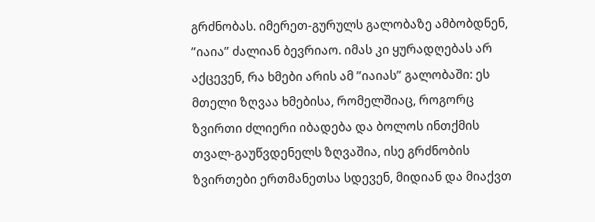გრძნობას. იმერეთ-გურულს გალობაზე ამბობდნენ, ”იაია” ძალიან ბევრიაო. იმას კი ყურადღებას არ აქცევენ, რა ხმები არის ამ ”იაიას” გალობაში: ეს მთელი ზღვაა ხმებისა, რომელშიაც, როგორც ზვირთი ძლიერი იბადება და ბოლოს ინთქმის თვალ-გაუწვდენელს ზღვაშია, ისე გრძნობის ზვირთები ერთმანეთსა სდევენ, მიდიან და მიაქვთ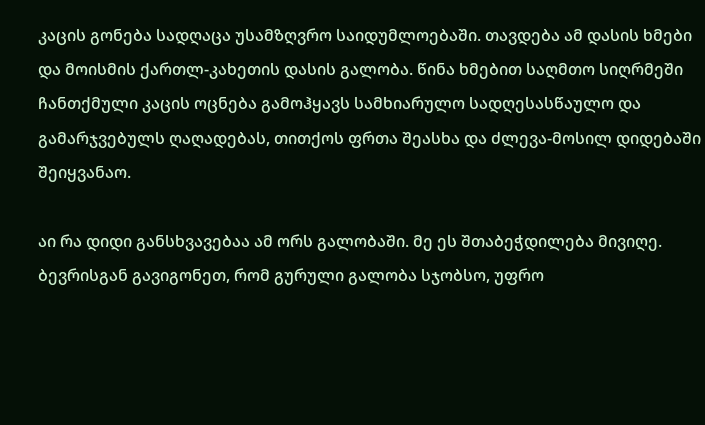კაცის გონება სადღაცა უსამზღვრო საიდუმლოებაში. თავდება ამ დასის ხმები და მოისმის ქართლ-კახეთის დასის გალობა. წინა ხმებით საღმთო სიღრმეში ჩანთქმული კაცის ოცნება გამოჰყავს სამხიარულო სადღესასწაულო და გამარჯვებულს ღაღადებას, თითქოს ფრთა შეასხა და ძლევა-მოსილ დიდებაში შეიყვანაო.

აი რა დიდი განსხვავებაა ამ ორს გალობაში. მე ეს შთაბეჭდილება მივიღე. ბევრისგან გავიგონეთ, რომ გურული გალობა სჯობსო, უფრო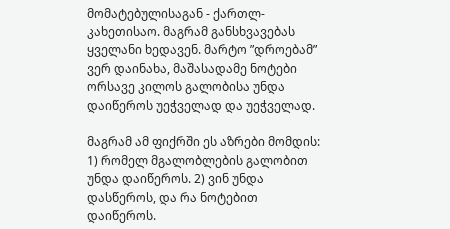მომატებულისაგან - ქართლ-კახეთისაო. მაგრამ განსხვავებას ყველანი ხედავენ. მარტო ”დროებამ” ვერ დაინახა, მაშასადამე ნოტები ორსავე კილოს გალობისა უნდა დაიწეროს უეჭველად და უეჭველად.

მაგრამ ამ ფიქრში ეს აზრები მომდის: 1) რომელ მგალობლების გალობით უნდა დაიწეროს. 2) ვინ უნდა დასწეროს, და რა ნოტებით დაიწეროს.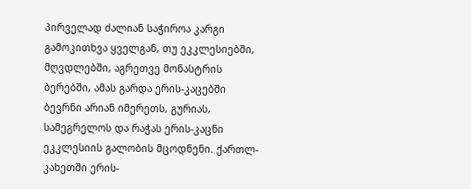პირველად ძალიან საჭიროა კარგი გამოკითხვა ყველგან, თუ ეკკლესიებში, მღვდლებში, აგრეთვე მონასტრის ბერებში, ამას გარდა ერის-კაცებში ბევრნი არიან იმერეთს, გურიას, სამეგრელოს და რაჭას ერის-კაცნი ეკკლესიის გალობის მცოდნენი. ქართლ-კახეთში ერის-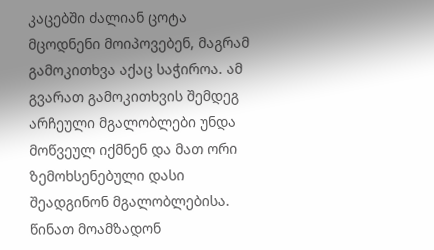კაცებში ძალიან ცოტა მცოდნენი მოიპოვებენ, მაგრამ გამოკითხვა აქაც საჭიროა. ამ გვარათ გამოკითხვის შემდეგ არჩეული მგალობლები უნდა მოწვეულ იქმნენ და მათ ორი ზემოხსენებული დასი შეადგინონ მგალობლებისა. წინათ მოამზადონ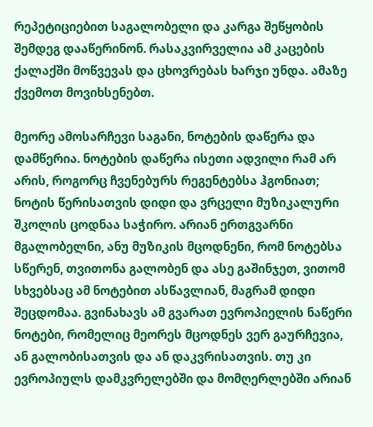რეპეტიციებით საგალობელი და კარგა შეწყობის შემდეგ დააწერინონ. რასაკვირველია ამ კაცების ქალაქში მოწვევას და ცხოვრებას ხარჯი უნდა. ამაზე ქვემოთ მოვიხსენებთ.

მეორე ამოსარჩევი საგანი, ნოტების დაწერა და დამწერია. ნოტების დაწერა ისეთი ადვილი რამ არ არის, როგორც ჩვენებურს რეგენტებსა ჰგონიათ; ნოტის წერისათვის დიდი და ვრცელი მუზიკალური შკოლის ცოდნაა საჭირო. არიან ერთგვარნი მგალობელნი, ანუ მუზიკის მცოდნენი, რომ ნოტებსა სწერენ, თვითონა გალობენ და ასე გაშინჯეთ, ვითომ სხვებსაც ამ ნოტებით ასწავლიან, მაგრამ დიდი შეცდომაა. გვინახავს ამ გვარათ ევროპიელის ნაწერი ნოტები, რომელიც მეორეს მცოდნეს ვერ გაურჩევია, ან გალობისათვის და ან დაკვრისათვის. თუ კი ევროპიულს დამკვრელებში და მომღერლებში არიან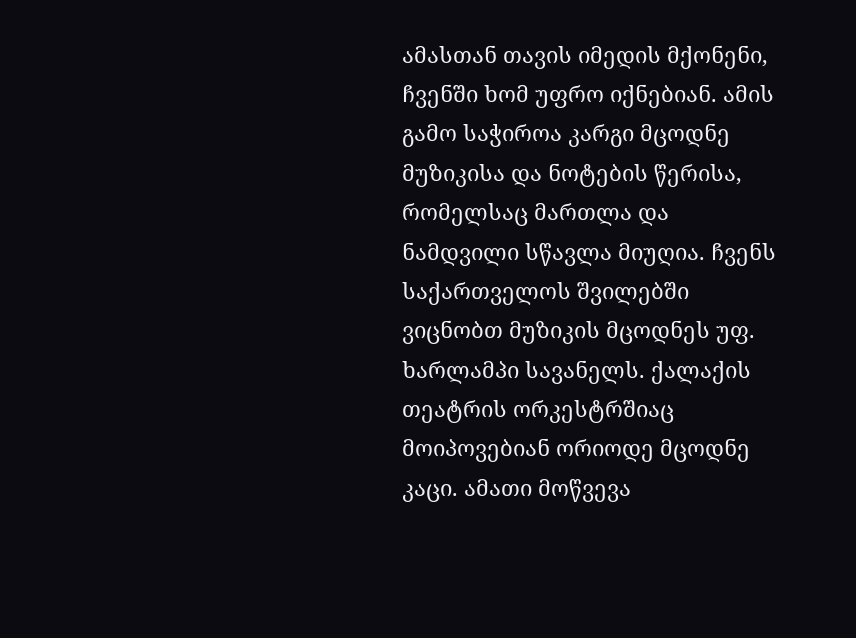ამასთან თავის იმედის მქონენი, ჩვენში ხომ უფრო იქნებიან. ამის გამო საჭიროა კარგი მცოდნე მუზიკისა და ნოტების წერისა, რომელსაც მართლა და ნამდვილი სწავლა მიუღია. ჩვენს საქართველოს შვილებში ვიცნობთ მუზიკის მცოდნეს უფ. ხარლამპი სავანელს. ქალაქის თეატრის ორკესტრშიაც მოიპოვებიან ორიოდე მცოდნე კაცი. ამათი მოწვევა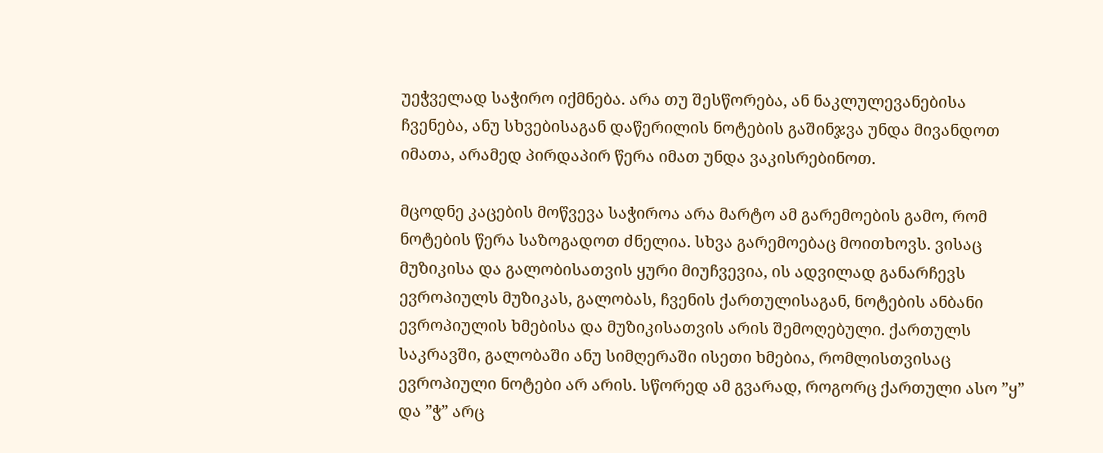უეჭველად საჭირო იქმნება. არა თუ შესწორება, ან ნაკლულევანებისა ჩვენება, ანუ სხვებისაგან დაწერილის ნოტების გაშინჯვა უნდა მივანდოთ იმათა, არამედ პირდაპირ წერა იმათ უნდა ვაკისრებინოთ.

მცოდნე კაცების მოწვევა საჭიროა არა მარტო ამ გარემოების გამო, რომ ნოტების წერა საზოგადოთ ძნელია. სხვა გარემოებაც მოითხოვს. ვისაც მუზიკისა და გალობისათვის ყური მიუჩვევია, ის ადვილად განარჩევს ევროპიულს მუზიკას, გალობას, ჩვენის ქართულისაგან, ნოტების ანბანი ევროპიულის ხმებისა და მუზიკისათვის არის შემოღებული. ქართულს საკრავში, გალობაში ანუ სიმღერაში ისეთი ხმებია, რომლისთვისაც ევროპიული ნოტები არ არის. სწორედ ამ გვარად, როგორც ქართული ასო ”ყ” და ”ჭ” არც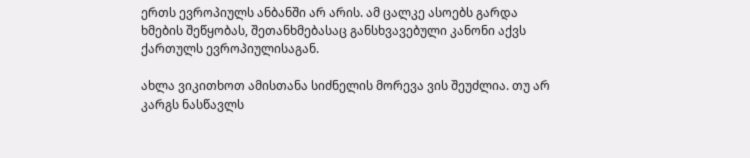ერთს ევროპიულს ანბანში არ არის. ამ ცალკე ასოებს გარდა ხმების შეწყობას, შეთანხმებასაც განსხვავებული კანონი აქვს ქართულს ევროპიულისაგან.

ახლა ვიკითხოთ ამისთანა სიძნელის მორევა ვის შეუძლია. თუ არ კარგს ნასწავლს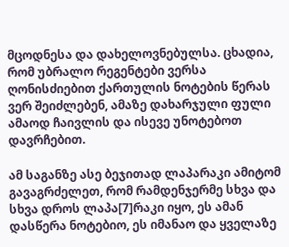მცოდნესა და დახელოვნებულსა. ცხადია, რომ უბრალო რეგენტები ვერსა ღონისძიებით ქართულის ნოტების წერას ვერ შეიძლებენ, ამაზე დახარჯული ფული ამაოდ ჩაივლის და ისევე უნოტებოთ დავრჩებით.

ამ საგანზე ასე ბეჯითად ლაპარაკი ამიტომ გავაგრძელეთ, რომ რამდენჯერმე სხვა და სხვა დროს ლაპა[7]რაკი იყო, ეს ამან დასწერა ნოტებიო, ეს იმანაო და ყველაზე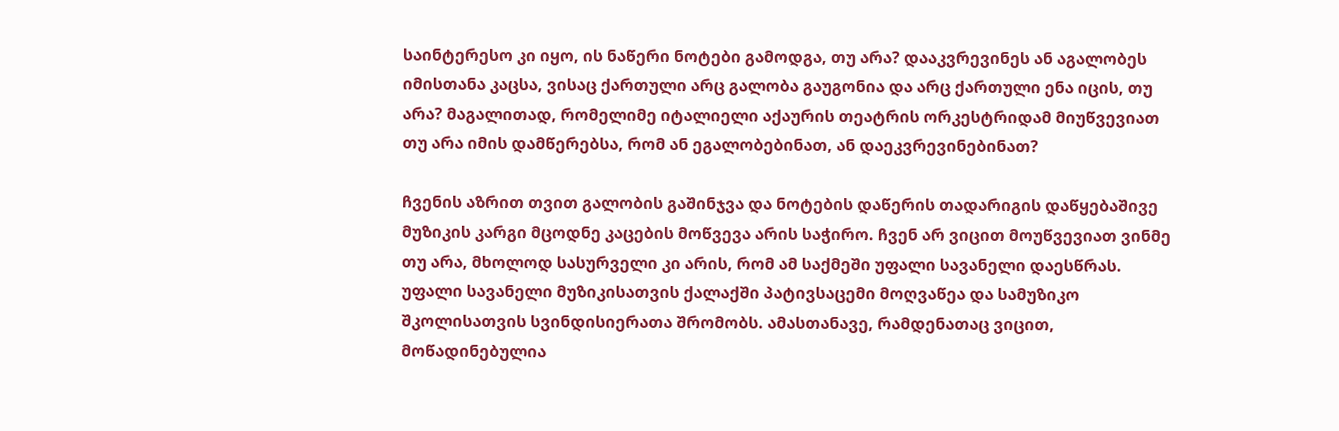საინტერესო კი იყო, ის ნაწერი ნოტები გამოდგა, თუ არა? დააკვრევინეს ან აგალობეს იმისთანა კაცსა, ვისაც ქართული არც გალობა გაუგონია და არც ქართული ენა იცის, თუ არა? მაგალითად, რომელიმე იტალიელი აქაურის თეატრის ორკესტრიდამ მიუწვევიათ თუ არა იმის დამწერებსა, რომ ან ეგალობებინათ, ან დაეკვრევინებინათ?

ჩვენის აზრით თვით გალობის გაშინჯვა და ნოტების დაწერის თადარიგის დაწყებაშივე მუზიკის კარგი მცოდნე კაცების მოწვევა არის საჭირო. ჩვენ არ ვიცით მოუწვევიათ ვინმე თუ არა, მხოლოდ სასურველი კი არის, რომ ამ საქმეში უფალი სავანელი დაესწრას. უფალი სავანელი მუზიკისათვის ქალაქში პატივსაცემი მოღვაწეა და სამუზიკო შკოლისათვის სვინდისიერათა შრომობს. ამასთანავე, რამდენათაც ვიცით, მოწადინებულია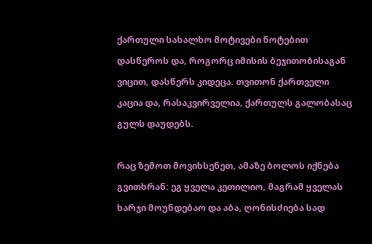ქართული სახალხო მოტივები ნოტებით დასწეროს და, როგორც იმისის ბეჯითობისაგან ვიცით, დასწერს კიდეცა. თვითონ ქართველი კაცია და, რასაკვირველია, ქართულს გალობასაც გულს დაუდებს.

რაც ზემოთ მოვიხსენეთ, ამაზე ბოლოს იქნება გვითხრან: ეგ ყველა კეთილიო, მაგრამ ყველას ხარჯი მოუნდებაო და აბა, ღონისძიება სად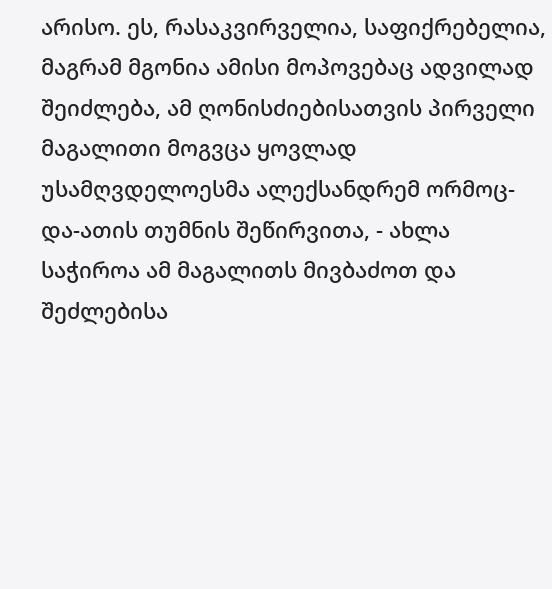არისო. ეს, რასაკვირველია, საფიქრებელია, მაგრამ მგონია ამისი მოპოვებაც ადვილად შეიძლება, ამ ღონისძიებისათვის პირველი მაგალითი მოგვცა ყოვლად უსამღვდელოესმა ალექსანდრემ ორმოც-და-ათის თუმნის შეწირვითა, - ახლა საჭიროა ამ მაგალითს მივბაძოთ და შეძლებისა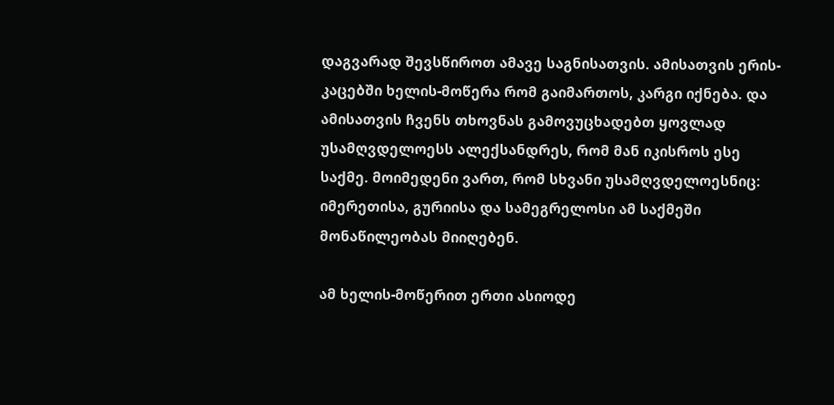დაგვარად შევსწიროთ ამავე საგნისათვის. ამისათვის ერის-კაცებში ხელის-მოწერა რომ გაიმართოს, კარგი იქნება. და ამისათვის ჩვენს თხოვნას გამოვუცხადებთ ყოვლად უსამღვდელოესს ალექსანდრეს, რომ მან იკისროს ესე საქმე. მოიმედენი ვართ, რომ სხვანი უსამღვდელოესნიც: იმერეთისა, გურიისა და სამეგრელოსი ამ საქმეში მონაწილეობას მიიღებენ.

ამ ხელის-მოწერით ერთი ასიოდე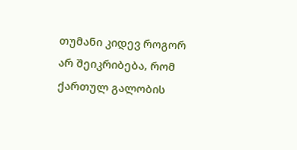თუმანი კიდევ როგორ არ შეიკრიბება, რომ ქართულ გალობის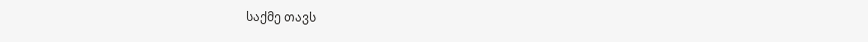საქმე თავს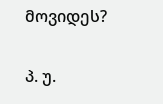მოვიდეს?

პ. უ.